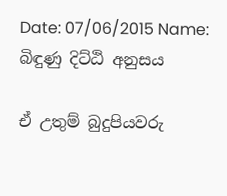Date: 07/06/2015 Name: බිඳුණු දිට්ඨි අනුසය

ඒ උතුම් බුදුපියවරු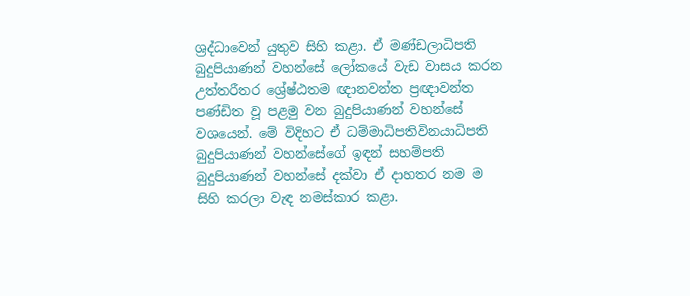ශ්‍රද්ධාවෙන් යුතුව සිහි කළා. ඒ මණ්ඩලාධිපති බුදුපියාණන් වහන්සේ ලෝකයේ වැඩ වාසය කරන උත්තරීතර ශ්‍රේෂ්ඨතම ඥානවන්ත ප්‍රඥාවන්ත පණ්ඩිත වූ පළමු වන බුදුපියාණන් වහන්සේ වශයෙන්. මේ විදිහට ඒ ධම්මාධිපතිවිනයාධිපති බුදුපියාණන් වහන්සේගේ ඉඳන් සහම්පති බුදුපියාණන් වහන්සේ දක්වා ඒ දාහතර නම ම සිහි කරලා වැඳ නමස්කාර කළා.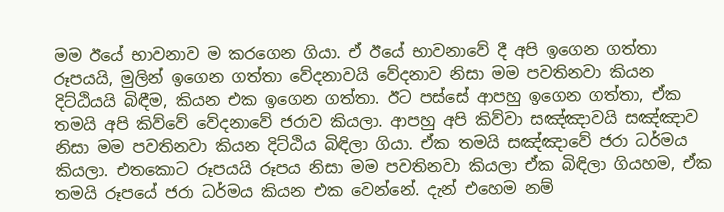මම ඊයේ භාවනාව ම කරගෙන ගියා. ඒ ඊයේ භාවනාවේ දී අපි ඉගෙන ගත්තා රූපයයි, මුලින් ඉගෙන ගත්තා වේදනාවයි වේදනාව නිසා මම පවතිනවා කියන දිට්ඨියයි බිඳීම, කියන එක ඉගෙන ගත්තා. ඊට පස්සේ ආපහු ඉගෙන ගත්තා, ඒක තමයි අපි කිව්වේ වේදනාවේ ජරාව කියලා. ආපහු අපි කිව්වා සඤ්ඤාවයි සඤ්ඤාව නිසා මම පවතිනවා කියන දිට්ඨිය බිඳිලා ගියා. ඒක තමයි සඤ්ඤාවේ ජරා ධර්මය කියලා. එතකොට රූපයයි රූපය නිසා මම පවතිනවා කියලා ඒක බිඳිලා ගියහම, ඒක තමයි රූපයේ ජරා ධර්මය කියන එක වෙන්නේ. දැන් එහෙම නම්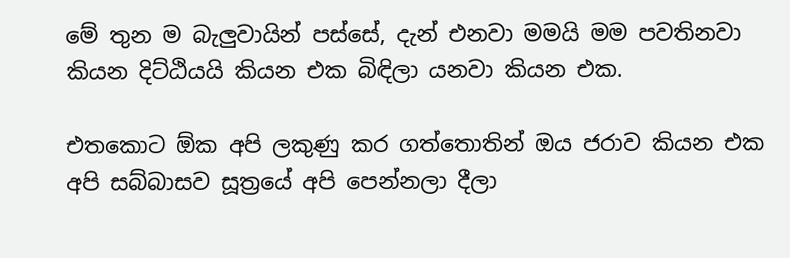මේ තුන ම බැලුවායින් පස්සේ, දැන් එනවා මමයි මම පවතිනවා කියන දිට්ඨියයි කියන එක බිඳිලා යනවා කියන එක.

එතකොට ඕක අපි ලකුණු කර ගත්තොතින් ඔය ජරාව කියන එක අපි සබ්බාසව සූත්‍රයේ අපි පෙන්නලා දීලා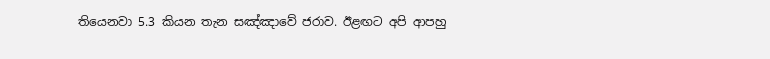තියෙනවා 5.3 කියන තැන සඤ්ඤාවේ ජරාව. ඊළඟට අපි ආපහු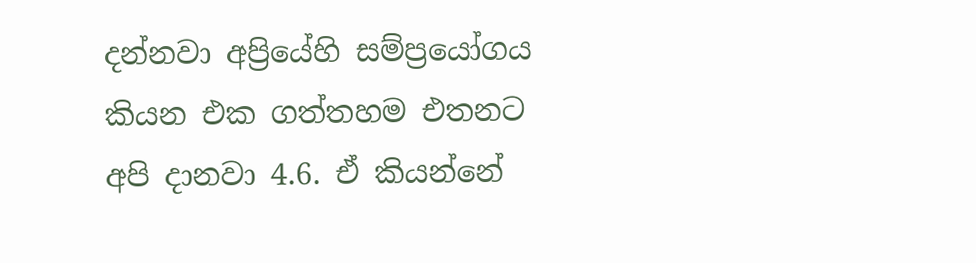දන්නවා අප්‍රියේහි සම්ප්‍රයෝගය කියන එක ගත්තහම එතනට අපි දානවා 4.6. ඒ කියන්නේ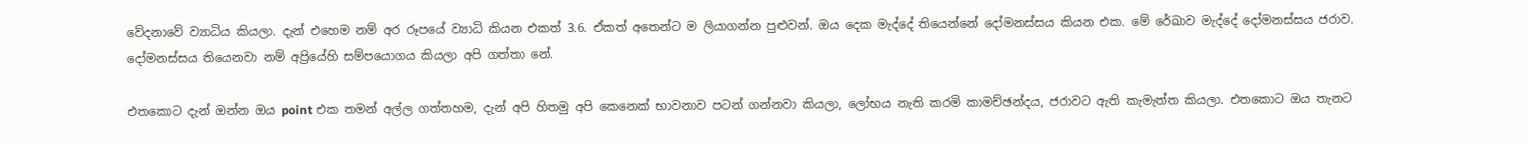වේදනාවේ ව්‍යාධිය කියලා. දැන් එහෙම නම් අර රූපයේ ව්‍යාධි කියන එකත් 3.6. ඒකත් අතෙන්ට ම ලියාගන්න පුළුවන්. ඔය දෙක මැද්දේ තියෙන්නේ දෝමනස්සය කියන එක. මේ රේඛාව මැද්දේ දෝමනස්සය ජරාව. දෝමනස්සය තියෙනවා නම් අප්‍රියේහි සම්පයොගය කියලා අපි ගත්තා නේ.

එතකොට දැන් ඔන්න ඔය point එක තමන් අල්ල ගත්තහම, දැන් අපි හිතමු අපි කෙනෙක් භාවනාව පටන් ගන්නවා කියලා, ලෝභය නැති කරමි කාමච්ඡන්දය, ජරාවට ඇති කැමැත්ත කියලා. එතකොට ඔය තැනට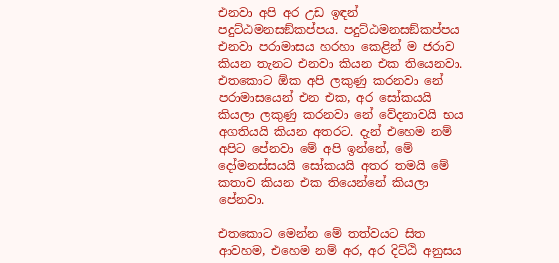එනවා අපි අර උඩ ඉඳන් පදුට්ඨමනසඞ්කප්පය. පදුට්ඨමනසඞ්කප්පය එනවා පරාමාසය හරහා කෙළින් ම ජරාව කියන තැනට එනවා කියන එක තියෙනවා. එතකොට ඕක අපි ලකුණු කරනවා නේ පරාමාසයෙන් එන එක, අර සෝකයයි කියලා ලකුණු කරනවා නේ වේදනාවයි භය අගතියයි කියන අතරට. දැන් එහෙම නම් අපිට පේනවා මේ අපි ඉන්නේ, මේ දෝමනස්සයයි සෝකයයි අතර තමයි මේ කතාව කියන එක තියෙන්නේ කියලා පේනවා.

එතකොට මෙන්න මේ තත්වයට සිත ආවහම, එහෙම නම් අර, අර දිට්ඨි අනුසය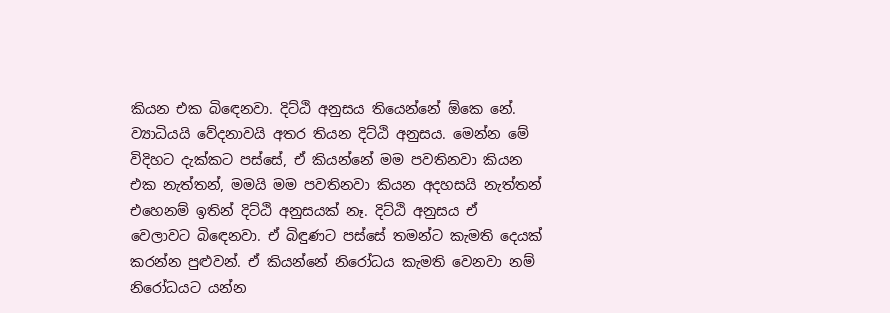කියන එක බිඳෙනවා. දිට්ඨි අනුසය තියෙන්නේ ඕකෙ නේ. ව්‍යාධියයි වේදනාවයි අතර තියන දිට්ඨි අනුසය. මෙන්න මේ විදිහට දැක්කට පස්සේ, ඒ කියන්නේ මම පවතිනවා කියන එක නැත්තන්, මමයි මම පවතිනවා කියන අදහසයි නැත්තන් එහෙනම් ඉතින් දිට්ඨි අනුසයක් නෑ. දිට්ඨි අනුසය ඒ වෙලාවට බිඳෙනවා. ඒ බිඳුණට පස්සේ තමන්ට කැමති දෙයක් කරන්න පුළුවන්. ඒ කියන්නේ නිරෝධය කැමති වෙනවා නම් නිරෝධයට යන්න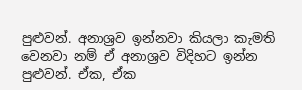පුළුවන්. අනාශ්‍රව ඉන්නවා කියලා කැමති වෙනවා නම් ඒ අනාශ්‍රව විදිහට ඉන්න පුළුවන්. ඒක, ඒක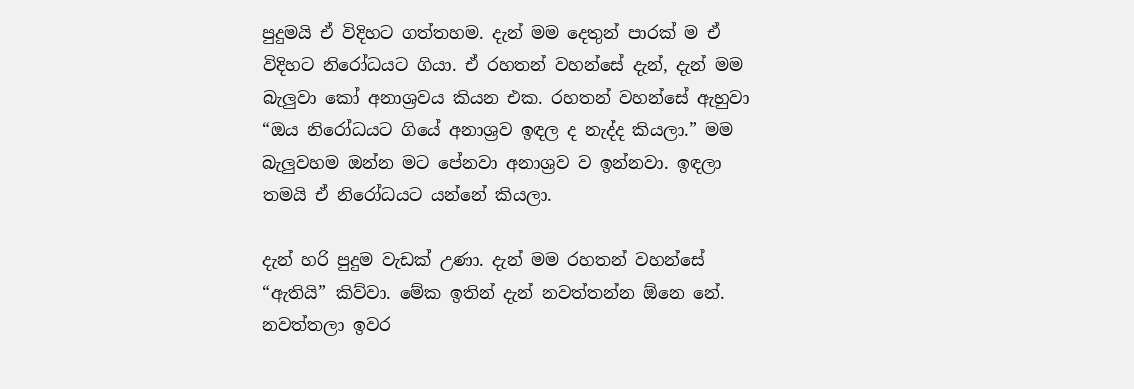පුදුමයි ඒ විදිහට ගත්තහම. දැන් මම දෙතුන් පාරක් ම ඒ විදිහට නිරෝධයට ගියා. ඒ රහතන් වහන්සේ දැන්, දැන් මම බැලුවා කෝ අනාශ්‍රවය කියන එක. රහතන් වහන්සේ ඇහුවා “ඔය නිරෝධයට ගියේ අනාශ්‍රව ඉඳල ද නැද්ද කියලා.” මම බැලුවහම ඔන්න මට පේනවා අනාශ්‍රව ව ඉන්නවා. ඉඳලා තමයි ඒ නිරෝධයට යන්නේ කියලා.

දැන් හරි පුදුම වැඩක් උණා. දැන් මම රහතන් වහන්සේ “ඇතියි” කිව්වා. මේක ඉතින් දැන් නවත්තන්න ඕනෙ නේ. නවත්තලා ඉවර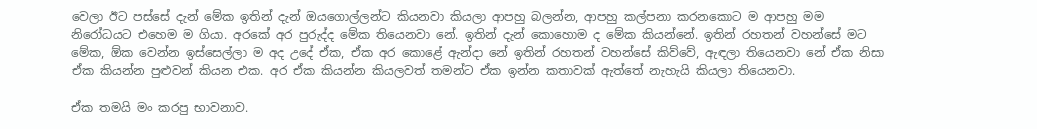වෙලා ඊට පස්සේ දැන් මේක ඉතින් දැන් ඔයගොල්ලන්ට කියනවා කියලා ආපහු බලන්න, ආපහු කල්පනා කරනකොට ම ආපහු මම නිරෝධයට එහෙම ම ගියා. අරකේ අර පුරුද්ද මේක තියෙනවා නේ. ඉතින් දැන් කොහොම ද මේක කියන්නේ. ඉතින් රහතන් වහන්සේ මට මේක, ඕක වෙන්න ඉස්සෙල්ලා ම අද උදේ ඒක, ඒක අර කොළේ ඇන්දා නේ ඉතින් රහතන් වහන්සේ කිව්වේ, ඇඳලා තියෙනවා නේ ඒක නිසා ඒක කියන්න පුළුවන් කියන එක. අර ඒක කියන්න කියලවත් තමන්ට ඒක ඉන්න කතාවක් ඇත්තේ නැහැයි කියලා තියෙනවා.

ඒක තමයි මං කරපු භාවනාව.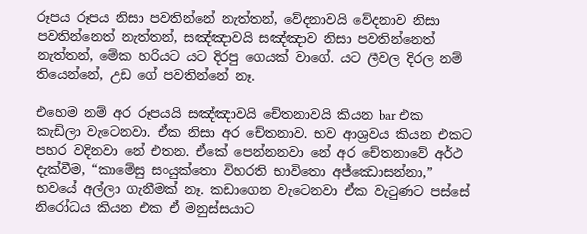රූපය රූපය නිසා පවතින්නේ නැත්තන්, වේදනාවයි වේදනාව නිසා පවතින්නෙත් නැත්තන්, සඤ්ඤාවයි සඤ්ඤාව නිසා පවතින්නෙත් නැත්තන්, මේක හරියට යට දිරපු ගෙයක් වාගේ. යට ලීවල දිරල නම් තියෙන්නේ, උඩ ගේ පවතින්නේ නෑ.

එහෙම නම් අර රූපයයි සඤ්ඤාවයි චේතනාවයි කියන bar එක කැඩිලා වැටෙනවා. ඒක නිසා අර චේතනාව. භව ආශ්‍රවය කියන එකට පහර වදිනවා නේ එතන. ඒකේ පෙන්නනවා නේ අර චේතනාවේ අර්ථ දැක්වීම, “කාමේසු සංයුක්තො විහරති භාවිතො අජ්‌ඣොසන්‌නා,” භවයේ අල්ලා ගැනීමක් නෑ. කඩාගෙන වැටෙනවා ඒක වැටුණට පස්සේ නිරෝධය කියන එක ඒ මනුස්සයාට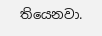තියෙනවා.